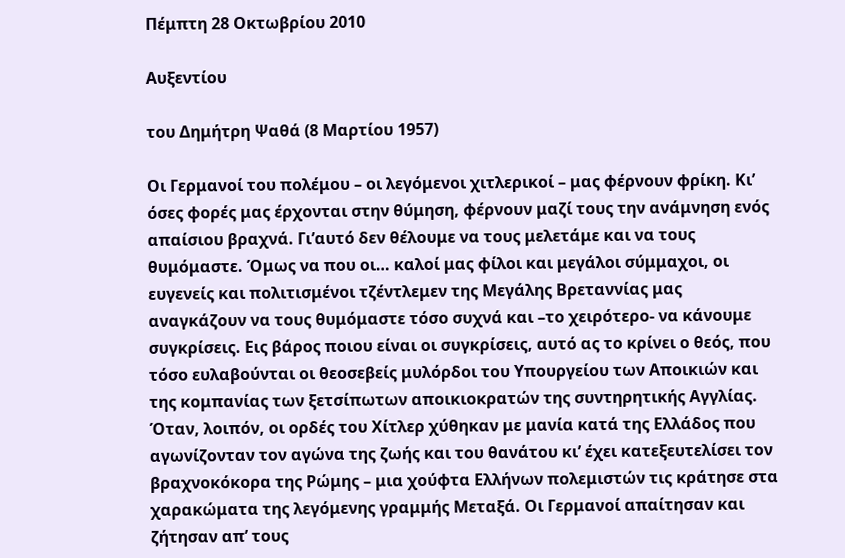Πέμπτη 28 Οκτωβρίου 2010

Αυξεντίου

του Δημήτρη Ψαθά (8 Μαρτίου 1957)

Οι Γερμανοί του πολέμου – οι λεγόμενοι χιτλερικοί – μας φέρνουν φρίκη. Κι’ όσες φορές μας έρχονται στην θύμηση, φέρνουν μαζί τους την ανάμνηση ενός απαίσιου βραχνά. Γι’αυτό δεν θέλουμε να τους μελετάμε και να τους θυμόμαστε. Όμως να που οι… καλοί μας φίλοι και μεγάλοι σύμμαχοι, οι ευγενείς και πολιτισμένοι τζέντλεμεν της Μεγάλης Βρεταννίας μας αναγκάζουν να τους θυμόμαστε τόσο συχνά και –το χειρότερο- να κάνουμε συγκρίσεις. Εις βάρος ποιου είναι οι συγκρίσεις, αυτό ας το κρίνει ο θεός, που τόσο ευλαβούνται οι θεοσεβείς μυλόρδοι του Υπουργείου των Αποικιών και της κομπανίας των ξετσίπωτων αποικιοκρατών της συντηρητικής Αγγλίας.
Όταν, λοιπόν, οι ορδές του Χίτλερ χύθηκαν με μανία κατά της Ελλάδος που αγωνίζονταν τον αγώνα της ζωής και του θανάτου κι’ έχει κατεξευτελίσει τον βραχνοκόκορα της Ρώμης – μια χούφτα Ελλήνων πολεμιστών τις κράτησε στα χαρακώματα της λεγόμενης γραμμής Μεταξά. Οι Γερμανοί απαίτησαν και ζήτησαν απ’ τους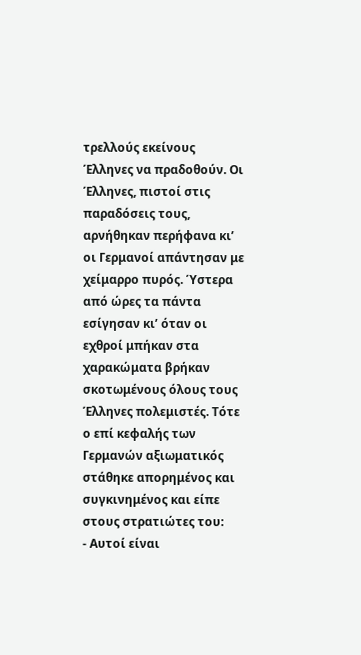τρελλούς εκείνους Έλληνες να πραδοθούν. Οι Έλληνες, πιστοί στις παραδόσεις τους, αρνήθηκαν περήφανα κι’ οι Γερμανοί απάντησαν με χείμαρρο πυρός. Ύστερα από ώρες τα πάντα εσίγησαν κι’ όταν οι εχθροί μπήκαν στα χαρακώματα βρήκαν σκοτωμένους όλους τους Έλληνες πολεμιστές. Τότε ο επί κεφαλής των Γερμανών αξιωματικός στάθηκε απορημένος και συγκινημένος και είπε στους στρατιώτες του:
- Αυτοί είναι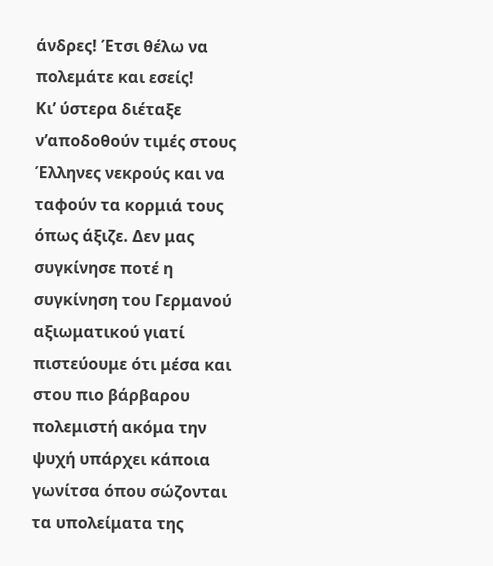άνδρες! Έτσι θέλω να πολεμάτε και εσείς!
Κι’ ύστερα διέταξε ν’αποδοθούν τιμές στους Έλληνες νεκρούς και να ταφούν τα κορμιά τους όπως άξιζε. Δεν μας συγκίνησε ποτέ η συγκίνηση του Γερμανού αξιωματικού γιατί πιστεύουμε ότι μέσα και στου πιο βάρβαρου πολεμιστή ακόμα την ψυχή υπάρχει κάποια γωνίτσα όπου σώζονται τα υπολείματα της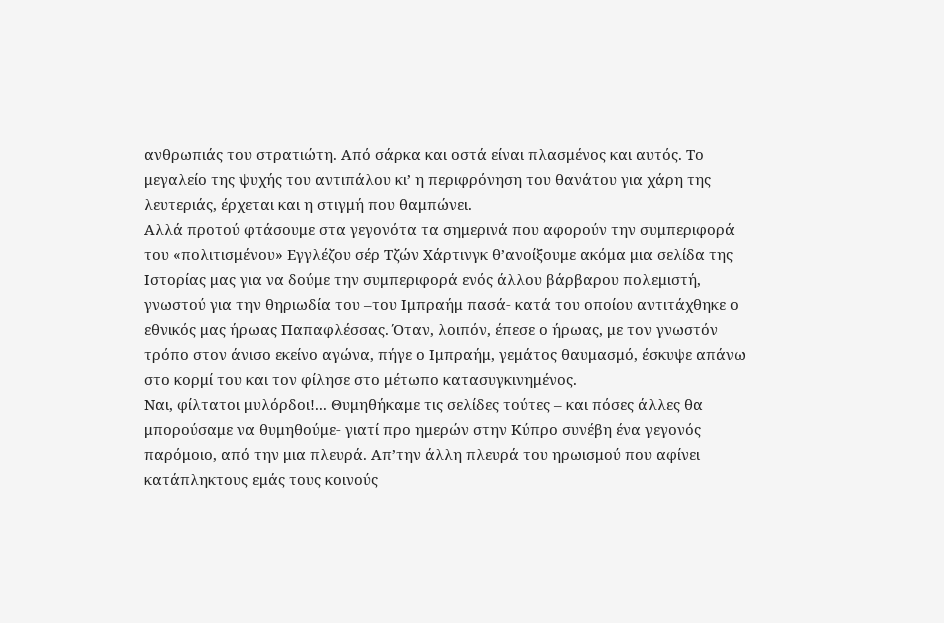ανθρωπιάς του στρατιώτη. Από σάρκα και οστά είναι πλασμένος και αυτός. Το μεγαλείο της ψυχής του αντιπάλου κι’ η περιφρόνηση του θανάτου για χάρη της λευτεριάς, έρχεται και η στιγμή που θαμπώνει.
Αλλά προτού φτάσουμε στα γεγονότα τα σημερινά που αφορούν την συμπεριφορά του «πολιτισμένου» Εγγλέζου σέρ Τζών Χάρτινγκ θ’ανοίξουμε ακόμα μια σελίδα της Ιστορίας μας για να δούμε την συμπεριφορά ενός άλλου βάρβαρου πολεμιστή, γνωστού για την θηριωδία του –του Ιμπραήμ πασά- κατά του οποίου αντιτάχθηκε ο εθνικός μας ήρωας Παπαφλέσσας. Όταν, λοιπόν, έπεσε ο ήρωας, με τον γνωστόν τρόπο στον άνισο εκείνο αγώνα, πήγε ο Ιμπραήμ, γεμάτος θαυμασμό, έσκυψε απάνω στο κορμί του και τον φίλησε στο μέτωπο κατασυγκινημένος.
Ναι, φίλτατοι μυλόρδοι!... Θυμηθήκαμε τις σελίδες τούτες – και πόσες άλλες θα μπορούσαμε να θυμηθούμε- γιατί προ ημερών στην Κύπρο συνέβη ένα γεγονός παρόμοιο, από την μια πλευρά. Απ’την άλλη πλευρά του ηρωισμού που αφίνει κατάπληκτους εμάς τους κοινούς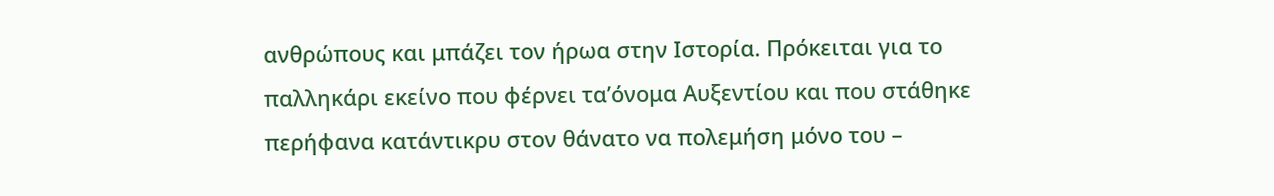ανθρώπους και μπάζει τον ήρωα στην Ιστορία. Πρόκειται για το παλληκάρι εκείνο που φέρνει τα’όνομα Αυξεντίου και που στάθηκε περήφανα κατάντικρυ στον θάνατο να πολεμήση μόνο του –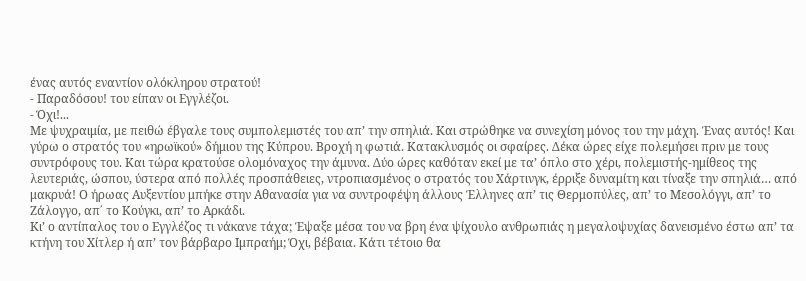ένας αυτός εναντίον ολόκληρου στρατού!
- Παραδόσου! του είπαν οι Εγγλέζοι.
- Όχι!...
Με ψυχραιμία, με πειθώ έβγαλε τους συμπολεμιστές του απ’ την σπηλιά. Και στρώθηκε να συνεχίση μόνος του την μάχη. Ένας αυτός! Και γύρω ο στρατός του «ηρωϊκού» δήμιου της Κύπρου. Βροχή η φωτιά. Κατακλυσμός οι σφαίρες. Δέκα ώρες είχε πολεμήσει πριν με τους συντρόφους του. Και τώρα κρατούσε ολομόναχος την άμυνα. Δύο ώρες καθόταν εκεί με τα’ όπλο στο χέρι, πολεμιστής-ημίθεος της λευτεριάς, ώσπου, ύστερα από πολλές προσπάθειες, ντροπιασμένος ο στρατός του Χάρτινγκ, έρριξε δυναμίτη και τίναξε την σπηλιά… από μακρυά! Ο ήρωας Αυξεντίου μπήκε στην Αθανασία για να συντροφέψη άλλους Έλληνες απ’ τις Θερμοπύλες, απ’ το Μεσολόγγι, απ’ το Ζάλογγο, απ΄ το Κούγκι, απ’ το Αρκάδι.
Κι’ ο αντίπαλος του ο Εγγλέζος τι νάκανε τάχα; Έψαξε μέσα του να βρη ένα ψίχουλο ανθρωπιάς η μεγαλοψυχίας δανεισμένο έστω απ’ τα κτήνη του Χίτλερ ή απ’ τον βάρβαρο Ιμπραήμ; Όχι, βέβαια. Κάτι τέτοιο θα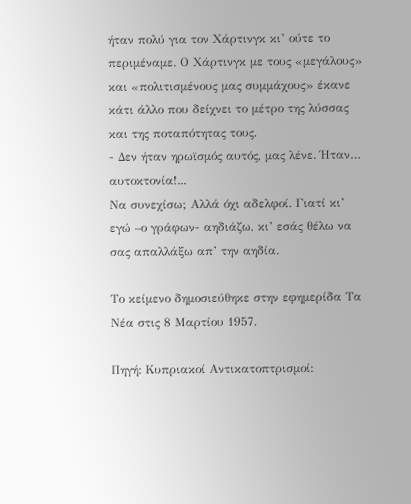ήταν πολύ για τον Χάρτινγκ κι’ ούτε το περιμέναμε. Ο Χάρτινγκ με τους «μεγάλους» και «πολιτισμένους μας συμμάχους» έκανε κάτι άλλο που δείχνει το μέτρο της λύσσας και της ποταπότητας τους.
- Δεν ήταν ηρωϊσμός αυτός, μας λένε. Ήταν… αυτοκτονία!...
Να συνεχίσω; Αλλά όχι αδελφοί. Γιατί κι’ εγώ –ο γράφων- αηδιάζω, κι’ εσάς θέλω να σας απαλλάξω απ’ την αηδία.

Το κείμενο δημοσιεύθηκε στην εφημερίδα Τα Νέα στις 8 Μαρτίου 1957.

Πηγή: Κυπριακοί Αντικατοπτρισμοί: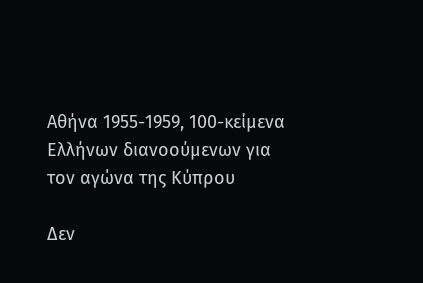Αθήνα 1955-1959, 100-κείμενα Ελλήνων διανοούμενων για τον αγώνα της Κύπρου

Δεν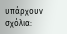υπάρχουν σχόλια: